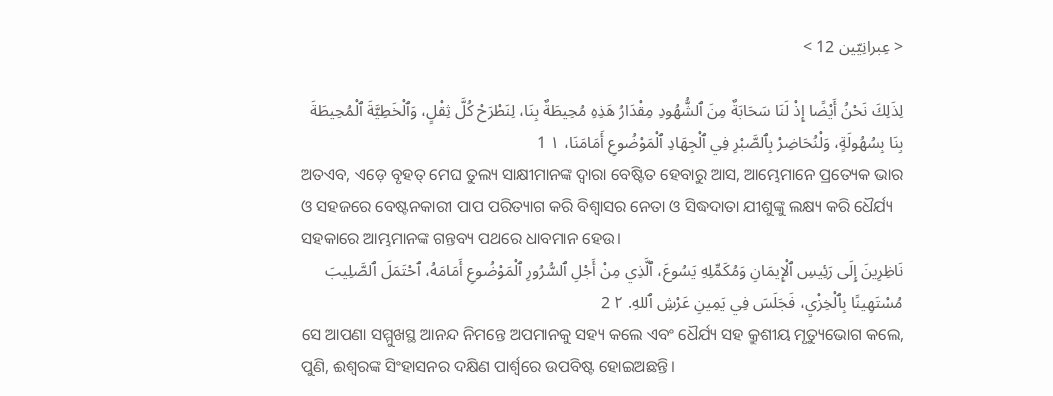< عِبرانِيّين 12 >

لِذَلِكَ نَحْنُ أَيْضًا إِذْ لَنَا سَحَابَةٌ مِنَ ٱلشُّهُودِ مِقْدَارُ هَذِهِ مُحِيطَةٌ بِنَا، لِنَطْرَحْ كُلَّ ثِقْلٍ، وَٱلْخَطِيَّةَ ٱلْمُحِيطَةَ بِنَا بِسُهُولَةٍ، وَلْنُحَاضِرْ بِٱلصَّبْرِ فِي ٱلْجِهَادِ ٱلْمَوْضُوعِ أَمَامَنَا، ١ 1
ଅତଏବ, ଏଡ଼େ ବୃହତ୍ ମେଘ ତୁଲ୍ୟ ସାକ୍ଷୀମାନଙ୍କ ଦ୍ୱାରା ବେଷ୍ଟିତ ହେବାରୁ ଆସ, ଆମ୍ଭେମାନେ ପ୍ରତ୍ୟେକ ଭାର ଓ ସହଜରେ ବେଷ୍ଟନକାରୀ ପାପ ପରିତ୍ୟାଗ କରି ବିଶ୍ୱାସର ନେତା ଓ ସିଦ୍ଧଦାତା ଯୀଶୁଙ୍କୁ ଲକ୍ଷ୍ୟ କରି ଧୈର୍ଯ୍ୟ ସହକାରେ ଆମ୍ଭମାନଙ୍କ ଗନ୍ତବ୍ୟ ପଥରେ ଧାବମାନ ହେଉ।
نَاظِرِينَ إِلَى رَئِيسِ ٱلْإِيمَانِ وَمُكَمِّلِهِ يَسُوعَ، ٱلَّذِي مِنْ أَجْلِ ٱلسُّرُورِ ٱلْمَوْضُوعِ أَمَامَهُ، ٱحْتَمَلَ ٱلصَّلِيبَ مُسْتَهِينًا بِٱلْخِزْيِ، فَجَلَسَ فِي يَمِينِ عَرْشِ ٱللهِ. ٢ 2
ସେ ଆପଣା ସମ୍ମୁଖସ୍ଥ ଆନନ୍ଦ ନିମନ୍ତେ ଅପମାନକୁ ସହ୍ୟ କଲେ ଏବଂ ଧୈର୍ଯ୍ୟ ସହ କ୍ରୁଶୀୟ ମୃତ୍ୟୁଭୋଗ କଲେ, ପୁଣି, ଈଶ୍ବରଙ୍କ ସିଂହାସନର ଦକ୍ଷିଣ ପାର୍ଶ୍ୱରେ ଉପବିଷ୍ଟ ହୋଇଅଛନ୍ତି।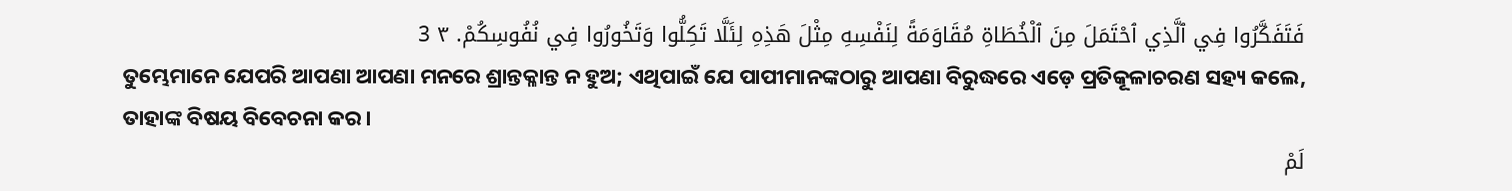فَتَفَكَّرُوا فِي ٱلَّذِي ٱحْتَمَلَ مِنَ ٱلْخُطَاةِ مُقَاوَمَةً لِنَفْسِهِ مِثْلَ هَذِهِ لِئَلَّا تَكِلُّوا وَتَخُورُوا فِي نُفُوسِكُمْ. ٣ 3
ତୁମ୍ଭେମାନେ ଯେପରି ଆପଣା ଆପଣା ମନରେ ଶ୍ରାନ୍ତକ୍ଳାନ୍ତ ନ ହୁଅ; ଏଥିପାଇଁ ଯେ ପାପୀମାନଙ୍କଠାରୁ ଆପଣା ବିରୁଦ୍ଧରେ ଏଡ଼େ ପ୍ରତିକୂଳାଚରଣ ସହ୍ୟ କଲେ, ତାହାଙ୍କ ବିଷୟ ବିବେଚନା କର।
لَمْ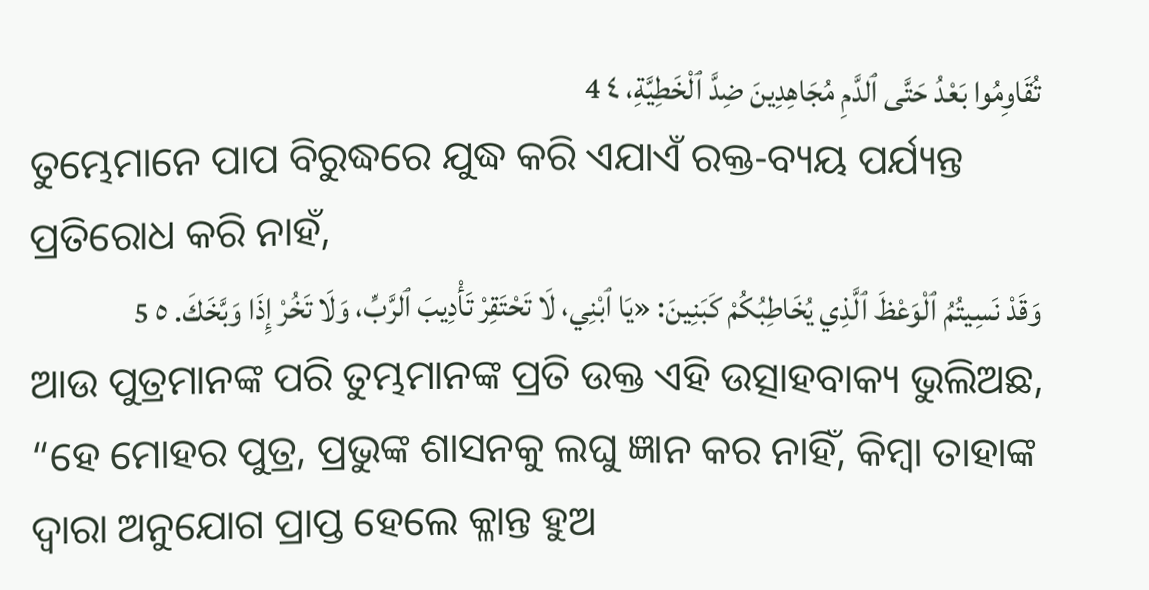تُقَاوِمُوا بَعْدُ حَتَّى ٱلدَّمِ مُجَاهِدِينَ ضِدَّ ٱلْخَطِيَّةِ، ٤ 4
ତୁମ୍ଭେମାନେ ପାପ ବିରୁଦ୍ଧରେ ଯୁଦ୍ଧ କରି ଏଯାଏଁ ରକ୍ତ-ବ୍ୟୟ ପର୍ଯ୍ୟନ୍ତ ପ୍ରତିରୋଧ କରି ନାହଁ,
وَقَدْ نَسِيتُمُ ٱلْوَعْظَ ٱلَّذِي يُخَاطِبُكُمْ كَبَنِينَ: «يَا ٱبْنِي، لَا تَحْتَقِرْ تَأْدِيبَ ٱلرَّبِّ، وَلَا تَخُرْ إِذَا وَبَّخَكَ. ٥ 5
ଆଉ ପୁତ୍ରମାନଙ୍କ ପରି ତୁମ୍ଭମାନଙ୍କ ପ୍ରତି ଉକ୍ତ ଏହି ଉତ୍ସାହବାକ୍ୟ ଭୁଲିଅଛ, “ହେ ମୋହର ପୁତ୍ର, ପ୍ରଭୁଙ୍କ ଶାସନକୁ ଲଘୁ ଜ୍ଞାନ କର ନାହିଁ, କିମ୍ବା ତାହାଙ୍କ ଦ୍ୱାରା ଅନୁଯୋଗ ପ୍ରାପ୍ତ ହେଲେ କ୍ଳାନ୍ତ ହୁଅ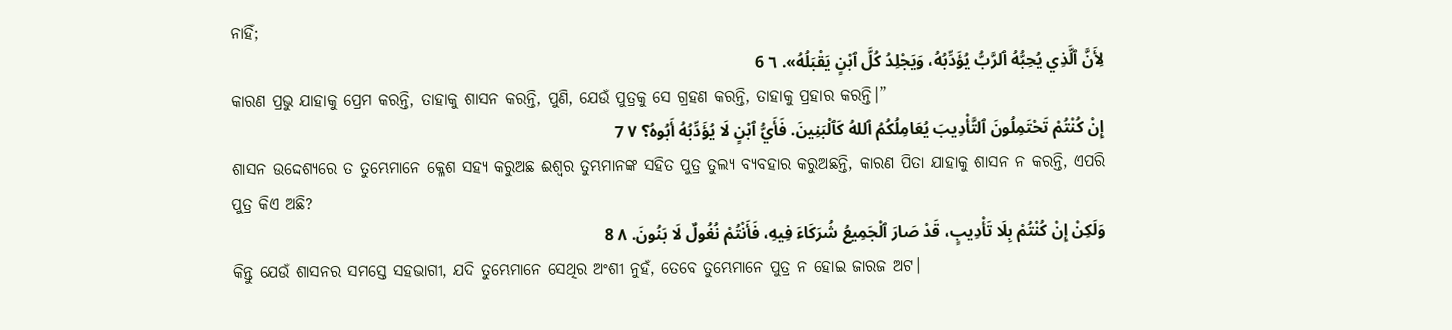ନାହିଁ;
لِأَنَّ ٱلَّذِي يُحِبُّهُ ٱلرَّبُّ يُؤَدِّبُهُ، وَيَجْلِدُ كُلَّ ٱبْنٍ يَقْبَلُهُ». ٦ 6
କାରଣ ପ୍ରଭୁ ଯାହାକୁ ପ୍ରେମ କରନ୍ତି, ତାହାକୁ ଶାସନ କରନ୍ତି, ପୁଣି, ଯେଉଁ ପୁତ୍ରକୁ ସେ ଗ୍ରହଣ କରନ୍ତି, ତାହାକୁ ପ୍ରହାର କରନ୍ତି।”
إِنْ كُنْتُمْ تَحْتَمِلُونَ ٱلتَّأْدِيبَ يُعَامِلُكُمُ ٱللهُ كَٱلْبَنِينَ. فَأَيُّ ٱبْنٍ لَا يُؤَدِّبُهُ أَبُوهُ؟ ٧ 7
ଶାସନ ଉଦ୍ଦେଶ୍ୟରେ ତ ତୁମ୍ଭେମାନେ କ୍ଳେଶ ସହ୍ୟ କରୁଅଛ ଈଶ୍ବର ତୁମ୍ଭମାନଙ୍କ ସହିତ ପୁତ୍ର ତୁଲ୍ୟ ବ୍ୟବହାର କରୁଅଛନ୍ତି, କାରଣ ପିତା ଯାହାକୁ ଶାସନ ନ କରନ୍ତି, ଏପରି ପୁତ୍ର କିଏ ଅଛି?
وَلَكِنْ إِنْ كُنْتُمْ بِلَا تَأْدِيبٍ، قَدْ صَارَ ٱلْجَمِيعُ شُرَكَاءَ فِيهِ، فَأَنْتُمْ نُغُولٌ لَا بَنُونَ. ٨ 8
କିନ୍ତୁ ଯେଉଁ ଶାସନର ସମସ୍ତେ ସହଭାଗୀ, ଯଦି ତୁମ୍ଭେମାନେ ସେଥିର ଅଂଶୀ ନୁହଁ, ତେବେ ତୁମ୍ଭେମାନେ ପୁତ୍ର ନ ହୋଇ ଜାରଜ ଅଟ।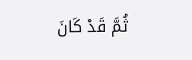ثُمَّ قَدْ كَانَ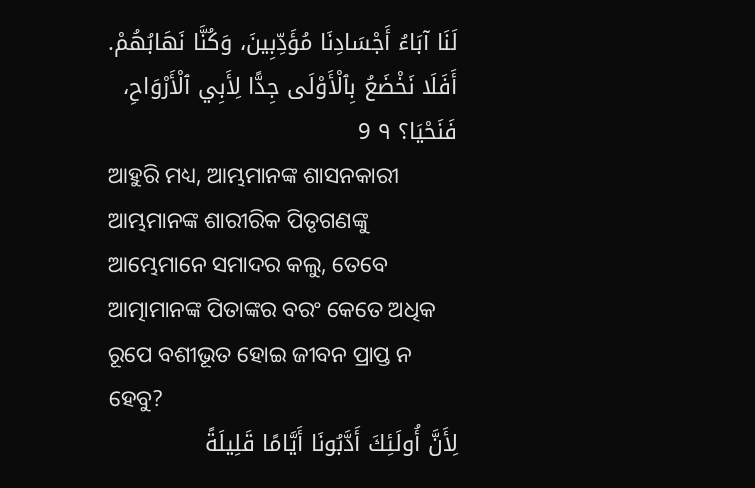لَنَا آبَاءُ أَجْسَادِنَا مُؤَدِّبِينَ، وَكُنَّا نَهَابُهُمْ. أَفَلَا نَخْضَعُ بِٱلْأَوْلَى جِدًّا لِأَبِي ٱلْأَرْوَاحِ، فَنَحْيَا؟ ٩ 9
ଆହୁରି ମଧ୍ୟ, ଆମ୍ଭମାନଙ୍କ ଶାସନକାରୀ ଆମ୍ଭମାନଙ୍କ ଶାରୀରିକ ପିତୃଗଣଙ୍କୁ ଆମ୍ଭେମାନେ ସମାଦର କଲୁ, ତେବେ ଆତ୍ମାମାନଙ୍କ ପିତାଙ୍କର ବରଂ କେତେ ଅଧିକ ରୂପେ ବଶୀଭୂତ ହୋଇ ଜୀବନ ପ୍ରାପ୍ତ ନ ହେବୁ?
لِأَنَّ أُولَئِكَ أَدَّبُونَا أَيَّامًا قَلِيلَةً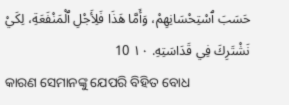حَسَبَ ٱسْتِحْسَانِهِمْ، وَأَمَّا هَذَا فَلِأَجْلِ ٱلْمَنْفَعَةِ، لِكَيْ نَشْتَرِكَ فِي قَدَاسَتِهِ. ١٠ 10
କାରଣ ସେମାନଙ୍କୁ ଯେପରି ବିହିତ ବୋଧ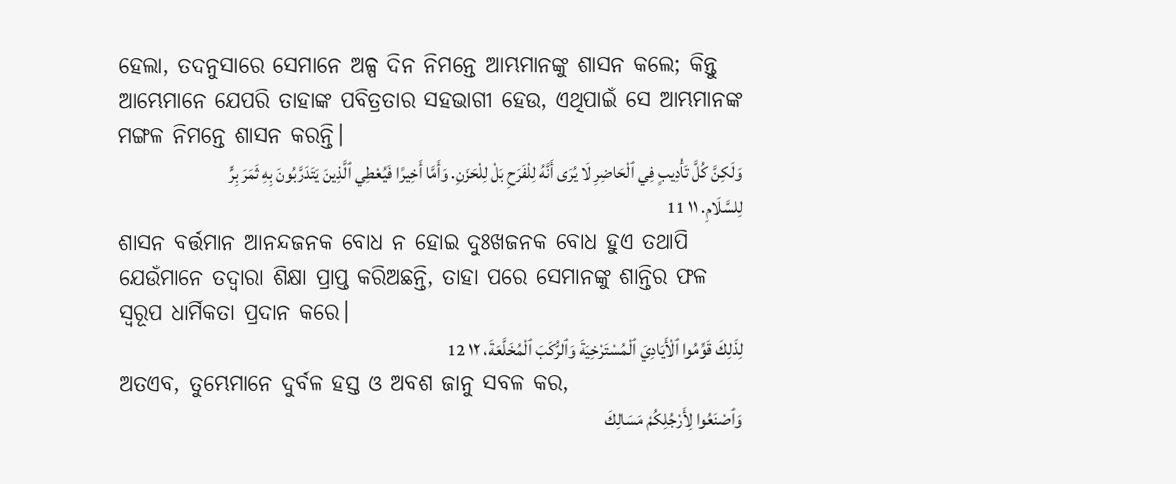ହେଲା, ତଦନୁସାରେ ସେମାନେ ଅଳ୍ପ ଦିନ ନିମନ୍ତେ ଆମ୍ଭମାନଙ୍କୁ ଶାସନ କଲେ; କିନ୍ତୁ ଆମ୍ଭେମାନେ ଯେପରି ତାହାଙ୍କ ପବିତ୍ରତାର ସହଭାଗୀ ହେଉ, ଏଥିପାଇଁ ସେ ଆମ୍ଭମାନଙ୍କ ମଙ୍ଗଳ ନିମନ୍ତେ ଶାସନ କରନ୍ତି।
وَلَكِنَّ كُلَّ تَأْدِيبٍ فِي ٱلْحَاضِرِ لَا يُرَى أَنَّهُ لِلْفَرَحِ بَلْ لِلْحَزَنِ. وَأَمَّا أَخِيرًا فَيُعْطِي ٱلَّذِينَ يَتَدَرَّبُونَ بِهِ ثَمَرَ بِرٍّ لِلسَّلَامِ. ١١ 11
ଶାସନ ବର୍ତ୍ତମାନ ଆନନ୍ଦଜନକ ବୋଧ ନ ହୋଇ ଦୁଃଖଜନକ ବୋଧ ହୁଏ ତଥାପି ଯେଉଁମାନେ ତଦ୍ୱାରା ଶିକ୍ଷା ପ୍ରାପ୍ତ କରିଅଛନ୍ତି, ତାହା ପରେ ସେମାନଙ୍କୁ ଶାନ୍ତିର ଫଳ ସ୍ୱରୂପ ଧାର୍ମିକତା ପ୍ରଦାନ କରେ।
لِذَلِكَ قَوِّمُوا ٱلْأَيَادِيَ ٱلْمُسْتَرْخِيَةَ وَٱلرُّكَبَ ٱلْمُخَلَّعَةَ، ١٢ 12
ଅତଏବ, ତୁମ୍ଭେମାନେ ଦୁର୍ବଳ ହସ୍ତ ଓ ଅବଶ ଜାନୁ ସବଳ କର,
وَٱصْنَعُوا لِأَرْجُلِكُمْ مَسَالِكَ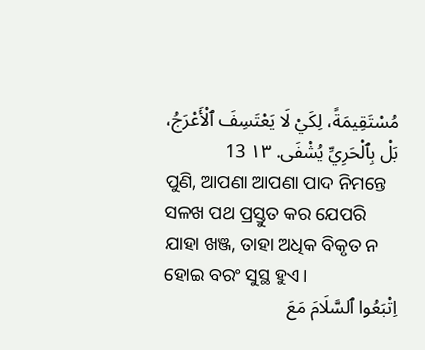مُسْتَقِيمَةً، لِكَيْ لَا يَعْتَسِفَ ٱلْأَعْرَجُ، بَلْ بِٱلْحَرِيِّ يُشْفَى. ١٣ 13
ପୁଣି, ଆପଣା ଆପଣା ପାଦ ନିମନ୍ତେ ସଳଖ ପଥ ପ୍ରସ୍ତୁତ କର ଯେପରି ଯାହା ଖଞ୍ଜ, ତାହା ଅଧିକ ବିକୃତ ନ ହୋଇ ବରଂ ସୁସ୍ଥ ହୁଏ।
اِتْبَعُوا ٱلسَّلَامَ مَعَ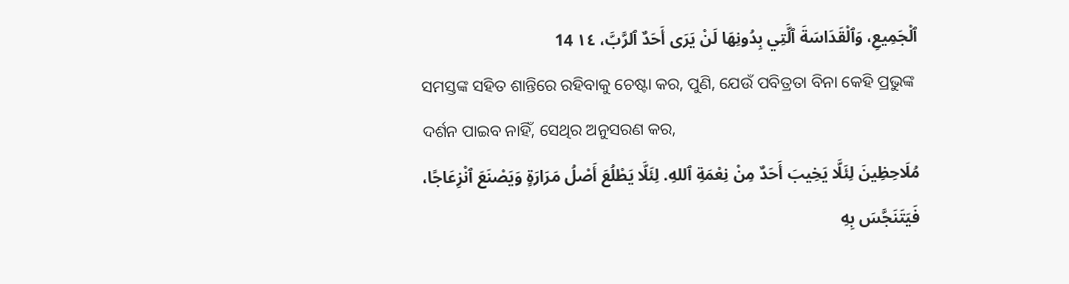ٱلْجَمِيعِ، وَٱلْقَدَاسَةَ ٱلَّتِي بِدُونِهَا لَنْ يَرَى أَحَدٌ ٱلرَّبَّ، ١٤ 14
ସମସ୍ତଙ୍କ ସହିତ ଶାନ୍ତିରେ ରହିବାକୁ ଚେଷ୍ଟା କର, ପୁଣି, ଯେଉଁ ପବିତ୍ରତା ବିନା କେହି ପ୍ରଭୁଙ୍କ ଦର୍ଶନ ପାଇବ ନାହିଁ, ସେଥିର ଅନୁସରଣ କର,
مُلَاحِظِينَ لِئَلَّا يَخِيبَ أَحَدٌ مِنْ نِعْمَةِ ٱللهِ. لِئَلَّا يَطْلُعَ أَصْلُ مَرَارَةٍ وَيَصْنَعَ ٱنْزِعَاجًا، فَيَتَنَجَّسَ بِهِ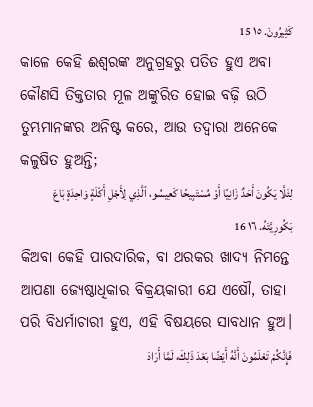كَثِيرُونَ. ١٥ 15
କାଳେ କେହି ଈଶ୍ବରଙ୍କ ଅନୁଗ୍ରହରୁ ପତିତ ହୁଏ ଅବା କୌଣସି ତିକ୍ତତାର ମୂଳ ଅଙ୍କୁରିତ ହୋଇ ବଢ଼ି ଉଠି ତୁମ୍ଭମାନଙ୍କର ଅନିଷ୍ଟ କରେ, ଆଉ ତଦ୍ୱାରା ଅନେକେ କଳୁଷିତ ହୁଅନ୍ତି;
لِئَلَّا يَكُونَ أَحَدٌ زَانِيًا أَوْ مُسْتَبِيحًا كَعِيسُو، ٱلَّذِي لِأَجْلِ أَكْلَةٍ وَاحِدَةٍ بَاعَ بَكُورِيَّتَهُ. ١٦ 16
କିଅବା କେହି ପାରଦାରିକ, ବା ଥରକର ଖାଦ୍ୟ ନିମନ୍ତେ ଆପଣା ଜ୍ୟେଷ୍ଠାଧିକାର ବିକ୍ରୟକାରୀ ଯେ ଏଷୌ, ତାହା ପରି ବିଧର୍ମାଚାରୀ ହୁଏ, ଏହି ବିଷୟରେ ସାବଧାନ ହୁଅ।
فَإِنَّكُمْ تَعْلَمُونَ أَنَّهُ أَيْضًا بَعْدَ ذَلِكَ، لَمَّا أَرَادَ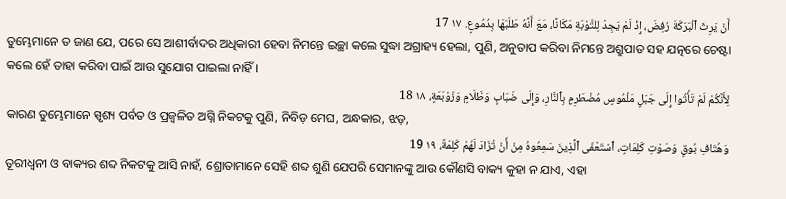أَنْ يَرِثَ ٱلْبَرَكَةَ رُفِضَ، إِذْ لَمْ يَجِدْ لِلتَّوْبَةِ مَكَانًا، مَعَ أَنَّهُ طَلَبَهَا بِدُمُوعٍ. ١٧ 17
ତୁମ୍ଭେମାନେ ତ ଜାଣ ଯେ, ପରେ ସେ ଆଶୀର୍ବାଦର ଅଧିକାରୀ ହେବା ନିମନ୍ତେ ଇଚ୍ଛା କଲେ ସୁଦ୍ଧା ଅଗ୍ରାହ୍ୟ ହେଲା, ପୁଣି, ଅନୁତାପ କରିବା ନିମନ୍ତେ ଅଶ୍ରୁପାତ ସହ ଯତ୍ନରେ ଚେଷ୍ଟା କଲେ ହେଁ ତାହା କରିବା ପାଇଁ ଆଉ ସୁଯୋଗ ପାଇଲା ନାହିଁ।
لِأَنَّكُمْ لَمْ تَأْتُوا إِلَى جَبَلٍ مَلْمُوسٍ مُضْطَرِمٍ بِٱلنَّارِ، وَإِلَى ضَبَابٍ وَظَلَامٍ وَزَوْبَعَةٍ، ١٨ 18
କାରଣ ତୁମ୍ଭେମାନେ ସ୍ପୃଶ୍ୟ ପର୍ବତ ଓ ପ୍ରଜ୍ୱଳିତ ଅଗ୍ନି ନିକଟକୁ ପୁଣି, ନିବିଡ଼ ମେଘ, ଅନ୍ଧକାର, ଝଡ଼,
وَهُتَافِ بُوقٍ وَصَوْتِ كَلِمَاتٍ، ٱسْتَعْفَى ٱلَّذِينَ سَمِعُوهُ مِنْ أَنْ تُزَادَ لَهُمْ كَلِمَةٌ، ١٩ 19
ତୂରୀଧ୍ୱନୀ ଓ ବାକ୍ୟର ଶବ୍ଦ ନିକଟକୁ ଆସି ନାହଁ, ଶ୍ରୋତାମାନେ ସେହି ଶବ୍ଦ ଶୁଣି ଯେପରି ସେମାନଙ୍କୁ ଆଉ କୌଣସି ବାକ୍ୟ କୁହା ନ ଯାଏ, ଏହା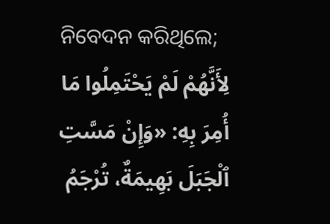ନିବେଦନ କରିଥିଲେ;
لِأَنَّهُمْ لَمْ يَحْتَمِلُوا مَا أُمِرَ بِهِ: «وَإِنْ مَسَّتِ ٱلْجَبَلَ بَهِيمَةٌ، تُرْجَمُ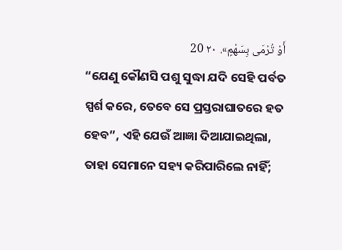أَوْ تُرْمَى بِسَهْمٍ». ٢٠ 20
“ଯେଣୁ କୌଣସି ପଶୁ ସୁଦ୍ଧା ଯଦି ସେହି ପର୍ବତ ସ୍ପର୍ଶ କରେ, ତେବେ ସେ ପ୍ରସ୍ତରାଘାତରେ ହତ ହେବ”, ଏହି ଯେଉଁ ଆଜ୍ଞା ଦିଆଯାଇଥିଲା, ତାହା ସେମାନେ ସହ୍ୟ କରିପାରିଲେ ନାହିଁ;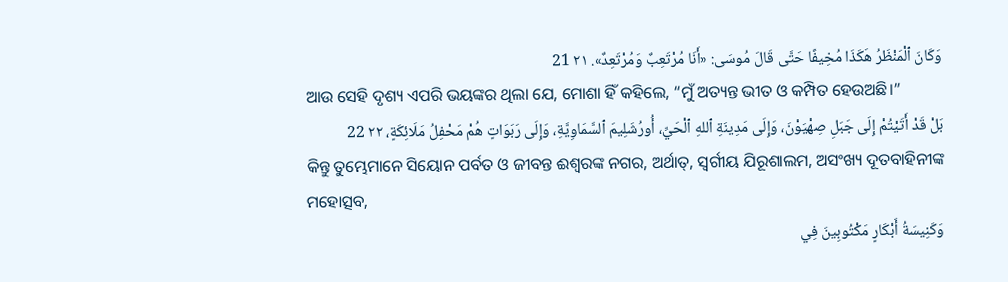وَكَانَ ٱلْمَنْظَرُ هَكَذَا مُخِيفًا حَتَّى قَالَ مُوسَى: «أَنَا مُرْتَعِبٌ وَمُرْتَعِدٌ». ٢١ 21
ଆଉ ସେହି ଦୃଶ୍ୟ ଏପରି ଭୟଙ୍କର ଥିଲା ଯେ, ମୋଶା ହିଁ କହିଲେ, “ମୁଁ ଅତ୍ୟନ୍ତ ଭୀତ ଓ କମ୍ପିତ ହେଉଅଛି।”
بَلْ قَدْ أَتَيْتُمْ إِلَى جَبَلِ صِهْيَوْنَ، وَإِلَى مَدِينَةِ ٱللهِ ٱلْحَيِّ، أُورُشَلِيمَ ٱلسَّمَاوِيَّةِ، وَإِلَى رَبَوَاتٍ هُمْ مَحْفِلُ مَلَائِكَةٍ، ٢٢ 22
କିନ୍ତୁ ତୁମ୍ଭେମାନେ ସିୟୋନ ପର୍ବତ ଓ ଜୀବନ୍ତ ଈଶ୍ବରଙ୍କ ନଗର, ଅର୍ଥାତ୍‍, ସ୍ୱର୍ଗୀୟ ଯିରୂଶାଲମ, ଅସଂଖ୍ୟ ଦୂତବାହିନୀଙ୍କ ମହୋତ୍ସବ,
وَكَنِيسَةُ أَبْكَارٍ مَكْتُوبِينَ فِي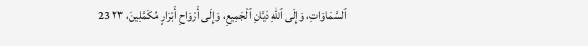ٱلسَّمَاوَاتِ، وَإِلَى ٱللهِ دَيَّانِ ٱلْجَمِيعِ، وَإِلَى أَرْوَاحِ أَبْرَارٍ مُكَمَّلِينَ، ٢٣ 23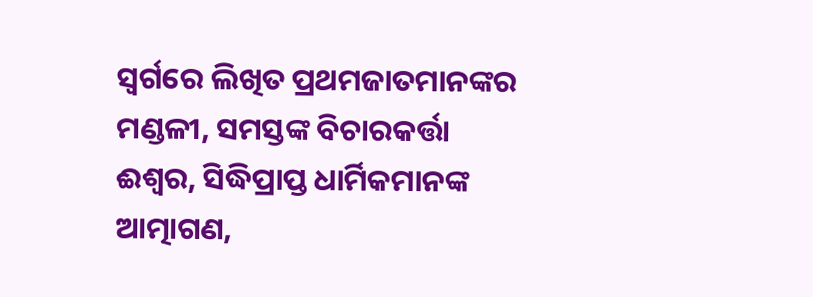ସ୍ୱର୍ଗରେ ଲିଖିତ ପ୍ରଥମଜାତମାନଙ୍କର ମଣ୍ଡଳୀ, ସମସ୍ତଙ୍କ ବିଚାରକର୍ତ୍ତା ଈଶ୍ବର, ସିଦ୍ଧିପ୍ରାପ୍ତ ଧାର୍ମିକମାନଙ୍କ ଆତ୍ମାଗଣ,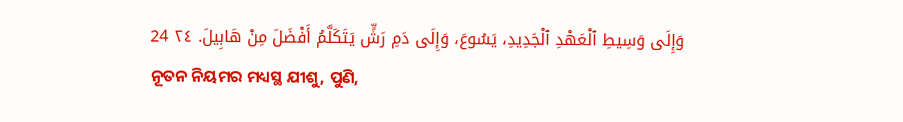وَإِلَى وَسِيطِ ٱلْعَهْدِ ٱلْجَدِيدِ، يَسُوعَ، وَإِلَى دَمِ رَشٍّ يَتَكَلَّمُ أَفْضَلَ مِنْ هَابِيلَ. ٢٤ 24
ନୂତନ ନିୟମର ମଧ୍ୟସ୍ଥ ଯୀଶୁ, ପୁଣି,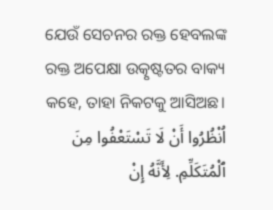ଯେଉଁ ସେଚନର ରକ୍ତ ହେବଲଙ୍କ ରକ୍ତ ଅପେକ୍ଷା ଉତ୍କୃଷ୍ଟତର ବାକ୍ୟ କହେ, ତାହା ନିକଟକୁ ଆସିଅଛ।
اُنْظُرُوا أَنْ لَا تَسْتَعْفُوا مِنَ ٱلْمُتَكَلِّمِ. لِأَنَّهُ إِنْ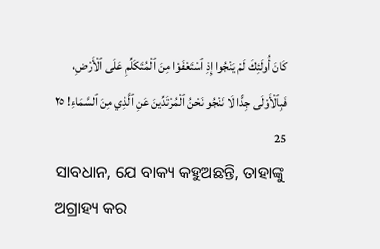كَانَ أُولَئِكَ لَمْ يَنْجُوا إِذِ ٱسْتَعْفَوْا مِنَ ٱلْمُتَكَلِّمِ عَلَى ٱلْأَرْضِ، فَبِٱلْأَوْلَى جِدًّا لَا نَنْجُو نَحْنُ ٱلْمُرْتَدِّينَ عَنِ ٱلَّذِي مِنَ ٱلسَّمَاءِ! ٢٥ 25
ସାବଧାନ, ଯେ ବାକ୍ୟ କହୁଅଛନ୍ତି, ତାହାଙ୍କୁ ଅଗ୍ରାହ୍ୟ କର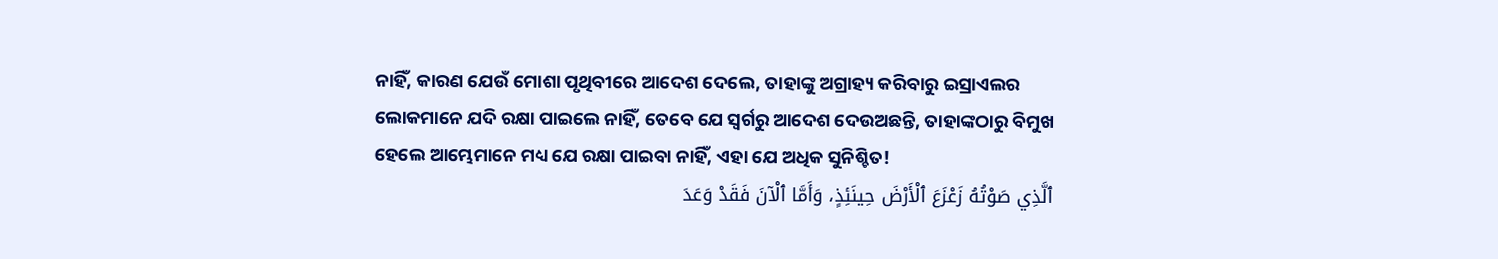ନାହିଁ, କାରଣ ଯେଉଁ ମୋଶା ପୃଥିବୀରେ ଆଦେଶ ଦେଲେ, ତାହାଙ୍କୁ ଅଗ୍ରାହ୍ୟ କରିବାରୁ ଇସ୍ରାଏଲର ଲୋକମାନେ ଯଦି ରକ୍ଷା ପାଇଲେ ନାହିଁ, ତେବେ ଯେ ସ୍ୱର୍ଗରୁ ଆଦେଶ ଦେଉଅଛନ୍ତି, ତାହାଙ୍କଠାରୁ ବିମୁଖ ହେଲେ ଆମ୍ଭେମାନେ ମଧ୍ୟ ଯେ ରକ୍ଷା ପାଇବା ନାହିଁ, ଏହା ଯେ ଅଧିକ ସୁନିଶ୍ଚିତ!
ٱلَّذِي صَوْتُهُ زَعْزَعَ ٱلْأَرْضَ حِينَئِذٍ، وَأَمَّا ٱلْآنَ فَقَدْ وَعَدَ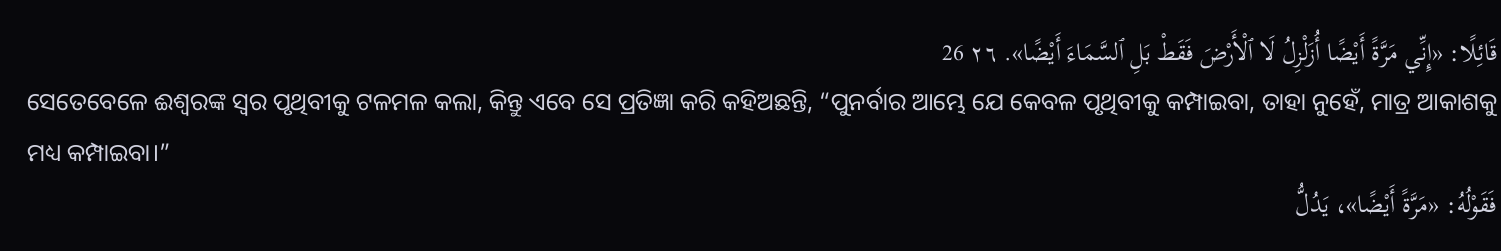قَائِلًا: «إِنِّي مَرَّةً أَيْضًا أُزَلْزِلُ لَا ٱلْأَرْضَ فَقَطْ بَلِ ٱلسَّمَاءَ أَيْضًا». ٢٦ 26
ସେତେବେଳେ ଈଶ୍ବରଙ୍କ ସ୍ୱର ପୃଥିବୀକୁ ଟଳମଳ କଲା, କିନ୍ତୁ ଏବେ ସେ ପ୍ରତିଜ୍ଞା କରି କହିଅଛନ୍ତି, “ପୁନର୍ବାର ଆମ୍ଭେ ଯେ କେବଳ ପୃଥିବୀକୁ କମ୍ପାଇବା, ତାହା ନୁହେଁ, ମାତ୍ର ଆକାଶକୁ ମଧ୍ୟ କମ୍ପାଇବା।”
فَقَوْلُهُ: «مَرَّةً أَيْضًا»، يَدُلُّ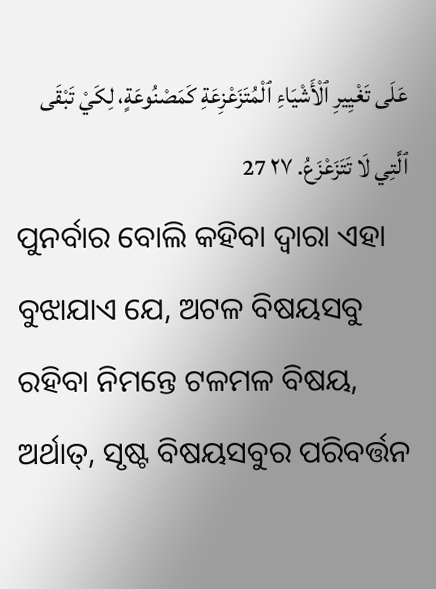عَلَى تَغْيِيرِ ٱلْأَشْيَاءِ ٱلْمُتَزَعْزِعَةِ كَمَصْنُوعَةٍ، لِكَيْ تَبْقَى ٱلَّتِي لَا تَتَزَعْزَعُ. ٢٧ 27
ପୁନର୍ବାର ବୋଲି କହିବା ଦ୍ୱାରା ଏହା ବୁଝାଯାଏ ଯେ, ଅଟଳ ବିଷୟସବୁ ରହିବା ନିମନ୍ତେ ଟଳମଳ ବିଷୟ, ଅର୍ଥାତ୍‍, ସୃଷ୍ଟ ବିଷୟସବୁର ପରିବର୍ତ୍ତନ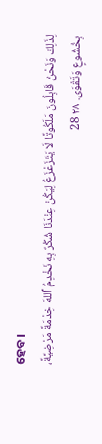ହେବ।
لِذَلِكَ وَنَحْنُ قَابِلُونَ مَلَكُوتًا لَا يَتَزَعْزَعُ لِيَكُنْ عِنْدَنَا شُكْرٌ بِهِ نَخْدِمُ ٱللهَ خِدْمَةً مَرْضِيَّةً، بِخُشُوعٍ وَتَقْوَى. ٢٨ 28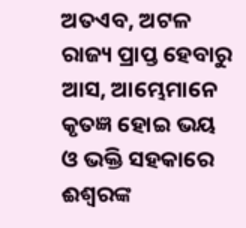ଅତଏବ, ଅଟଳ ରାଜ୍ୟ ପ୍ରାପ୍ତ ହେବାରୁ ଆସ, ଆମ୍ଭେମାନେ କୃତଜ୍ଞ ହୋଇ ଭୟ ଓ ଭକ୍ତି ସହକାରେ ଈଶ୍ବରଙ୍କ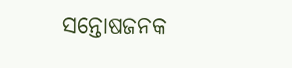ସନ୍ତୋଷଜନକ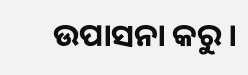ଉପାସନା କରୁ।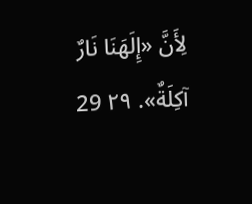لِأَنَّ «إِلَهَنَا نَارٌ آكِلَةٌ». ٢٩ 29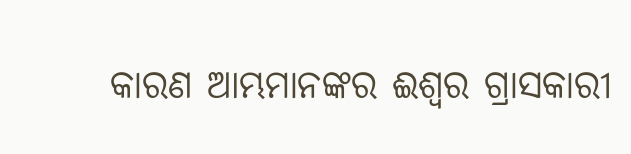କାରଣ ଆମ୍ଭମାନଙ୍କର ଈଶ୍ବର ଗ୍ରାସକାରୀ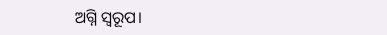ଅଗ୍ନି ସ୍ୱରୂପ।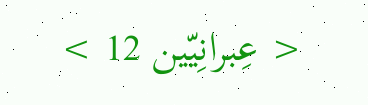< عِبرانِيّين 12 >